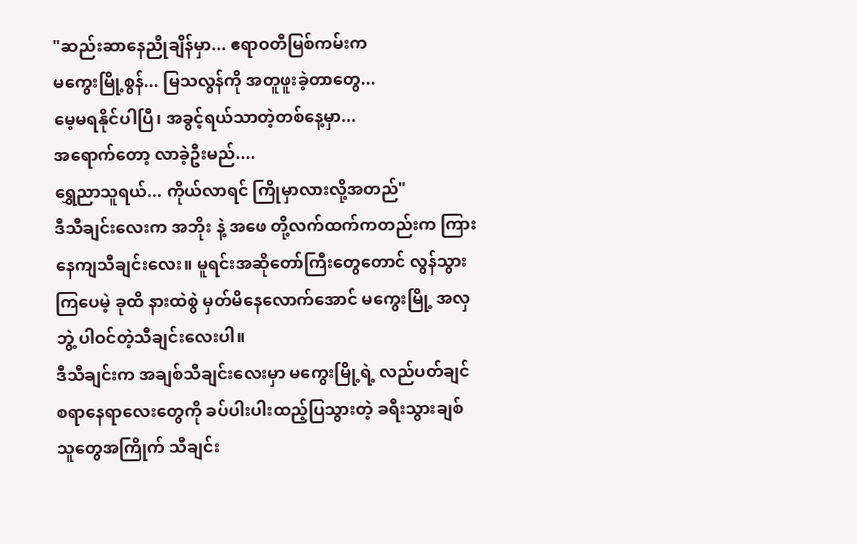"ဆည်းဆာနေညိုချိန်မှာ... ဧရာဝတီမြစ်ကမ်းက
မကွေးမြို့စွန်... မြသလွန်ကို အတူဖူးခဲ့တာတွေ...
မေ့မရနိုင်ပါပြီ၊ အခွင့်ရယ်သာတဲ့တစ်နေ့မှာ...
အရောက်တော့ လာခဲ့ဦးမည်....
ရွှေညာသူရယ်... ကိုယ်လာရင် ကြိုမှာလားလို့အတည်"
ဒီသီချင်းလေးက အဘိုး နဲ့ အဖေ တို့လက်ထက်ကတည်းက ကြားနေကျသီချင်းလေး။ မူရင်းအဆိုတော်ကြီးတွေတောင် လွန်သွားကြပေမဲ့ ခုထိ နားထဲစွဲ မှတ်မိနေလောက်အောင် မကွေးမြို့ အလှဘွဲ့ ပါဝင်တဲ့သီချင်းလေးပါ။
ဒီသီချင်းက အချစ်သီချင်းလေးမှာ မကွေးမြို့ရဲ့ လည်ပတ်ချင်စရာနေရာလေးတွေကို ခပ်ပါးပါးထည့်ပြသွားတဲ့ ခရီးသွားချစ်သူတွေအကြိုက် သီချင်း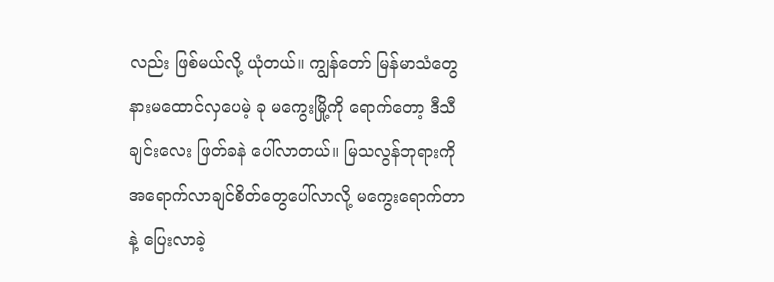လည်း ဖြစ်မယ်လို့ ယုံတယ်။ ကျွန်တော် မြန်မာသံတွေ နားမထောင်လှပေမဲ့ ခု မကွေးမြို့ကို ရောက်တော့ ဒီသီချင်းလေး ဖြတ်ခနဲ ပေါ်လာတယ်။ မြသလွန်ဘုရားကို အရောက်လာချင်စိတ်တွေပေါ်လာလို့ မကွေးရောက်တာနဲ့ ပြေးလာခဲ့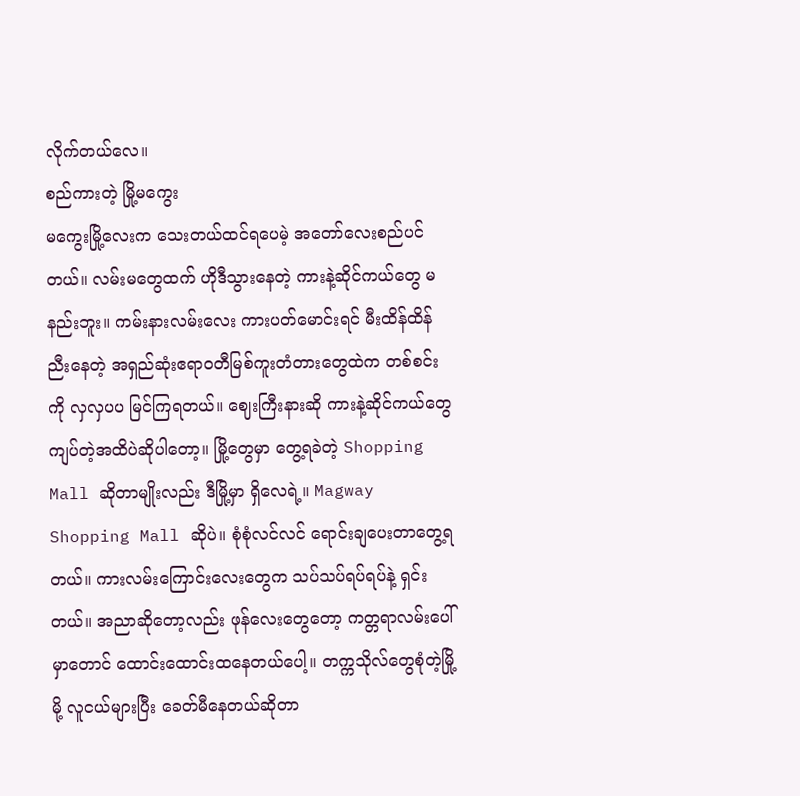လိုက်တယ်လေ။
စည်ကားတဲ့ မြို့မကွေး
မကွေးမြို့လေးက သေးတယ်ထင်ရပေမဲ့ အတော်လေးစည်ပင်တယ်။ လမ်းမတွေထက် ဟိုဒီသွားနေတဲ့ ကားနဲ့ဆိုင်ကယ်တွေ မနည်းဘူး။ ကမ်းနားလမ်းလေး ကားပတ်မောင်းရင် မီးထိန်ထိန်ညီးနေတဲ့ အရှည်ဆုံးဧရာဝတီမြစ်ကူးတံတားတွေထဲက တစ်စင်းကို လှလှပပ မြင်ကြရတယ်။ ဈေးကြီးနားဆို ကားနဲ့ဆိုင်ကယ်တွေ ကျပ်တဲ့အထိပဲဆိုပါတော့။ မြို့တွေမှာ တွေ့ရခဲတဲ့ Shopping Mall ဆိုတာမျိုးလည်း ဒီမြို့မှာ ရှိလေရဲ့။ Magway Shopping Mall ဆိုပဲ။ စုံစုံလင်လင် ရောင်းချပေးတာတွေ့ရတယ်။ ကားလမ်းကြောင်းလေးတွေက သပ်သပ်ရပ်ရပ်နဲ့ ရှင်းတယ်။ အညာဆိုတော့လည်း ဖုန်လေးတွေတော့ ကတ္တရာလမ်းပေါ်မှာတောင် ထောင်းထောင်းထနေတယ်ပေါ့။ တက္ကသိုလ်တွေစုံတဲ့မြို့မို့ လူငယ်များပြီး ခေတ်မီနေတယ်ဆိုတာ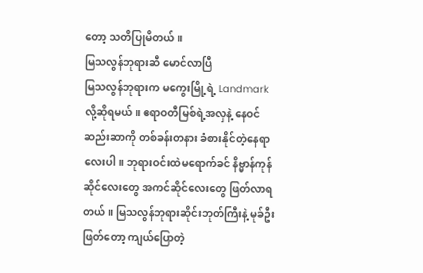တော့ သတိပြုမိတယ်။
မြသလွန်ဘုရားဆီ မောင်လာပြီ
မြသလွန်ဘုရားက မကွေးမြို့ရဲ့ Landmark လို့ဆိုရမယ်။ ဧရာဝတီမြစ်ရဲ့အလှနဲ့ နေဝင်ဆည်းဆာကို တစ်ခန်းတနား ခံစားနိုင်တဲ့နေရာလေးပါ။ ဘုရားဝင်းထဲမရောက်ခင် နိဗ္မာန်ကုန်ဆိုင်လေးတွေ အကင်ဆိုင်လေးတွေ ဖြတ်လာရတယ်။ မြသလွန်ဘုရားဆိုင်းဘုတ်ကြီးနဲ့ မုခ်ဦးဖြတ်တော့ ကျယ်ပြောတဲ့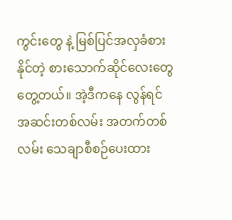ကွင်းတွေ နဲ့ မြစ်ပြင်အလှခံစားနိုင်တဲ့ စားသောက်ဆိုင်လေးတွေတွေ့တယ်။ အဲ့ဒီကနေ လွန်ရင် အဆင်းတစ်လမ်း အတက်တစ်လမ်း သေချာစီစဉ်ပေးထား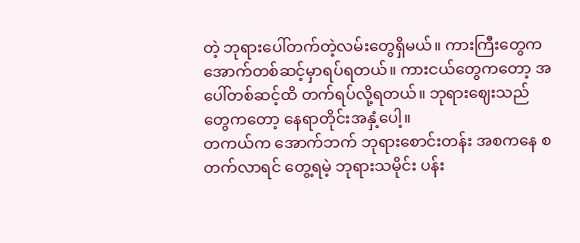တဲ့ ဘုရားပေါ်တက်တဲ့လမ်းတွေရှိမယ်။ ကားကြီးတွေက အောက်တစ်ဆင့်မှာရပ်ရတယ်။ ကားငယ်တွေကတော့ အပေါ်တစ်ဆင့်ထိ တက်ရပ်လို့ရတယ်။ ဘုရားဈေးသည်တွေကတော့ နေရာတိုင်းအနှံ့ပေါ့။
တကယ်က အောက်ဘက် ဘုရားစောင်းတန်း အစကနေ စတက်လာရင် တွေ့ရမဲ့ ဘုရားသမိုင်း ပန်း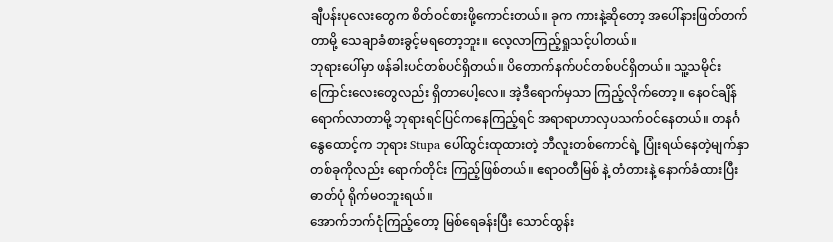ချီပန်းပုလေးတွေက စိတ်ဝင်စားဖို့ကောင်းတယ်။ ခုက ကားနဲ့ဆိုတော့ အပေါ်နားဖြတ်တက်တာမို့ သေချာခံစားခွင့်မရတော့ဘူး။ လေ့လာကြည့်ရှုသင့်ပါတယ်။
ဘုရားပေါ်မှာ ဖန်ခါးပင်တစ်ပင်ရှိတယ်။ ပိတောက်နက်ပင်တစ်ပင်ရှိတယ်။ သူ့သမိုင်းကြောင်းလေးတွေလည်း ရှိတာပေါ့လေ။ အဲ့ဒီရောက်မှသာ ကြည့်လိုက်တော့။ နေဝင်ချိန်ရောက်လာတာမို့ ဘုရားရင်ပြင်ကနေကြည့်ရင် အရာရာဟာလှပသက်ဝင်နေတယ်။ တနင်္ဂနွေထောင့်က ဘုရား Stupa ပေါ်ထွင်းထုထားတဲ့ ဘီလူးတစ်ကောင်ရဲ့ ပြုံးရယ်နေတဲ့မျက်နှာတစ်ခုကိုလည်း ရောက်တိုင်း ကြည့်ဖြစ်တယ်။ ဧရာဝတီမြစ် နဲ့ တံတားနဲ့ နောက်ခံထားပြီး ဓာတ်ပုံ ရိုက်မဝဘူးရယ်။
အောက်ဘက်ငုံကြည့်တော့ မြစ်ရေခန်းပြီး သောင်ထွန်း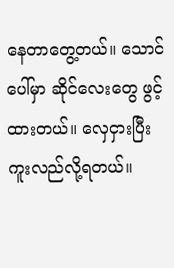နေတာတွေ့တယ်။ သောင်ပေါ်မှာ ဆိုင်လေးတွေ ဖွင့်ထားတယ်။ လှေငှားပြီး ကူးလည်လို့ရတယ်။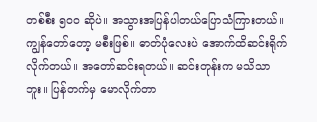တစ်စီး ၅၀၀ ဆိုပဲ။ အသွားအပြန်ပါတယ်ပြောသံကြားတယ်။ ကျွန်တော်တော့ မစီးဖြစ်။ ဓာတ်ပုံလေးပဲ အောက်ထိဆင်းရိုက်လိုက်တယ်။ အတော်ဆင်းရတယ်။ ဆင်းတုန်းက မသိသာဘူး။ ပြန်တက်မှ မောလိုက်တာ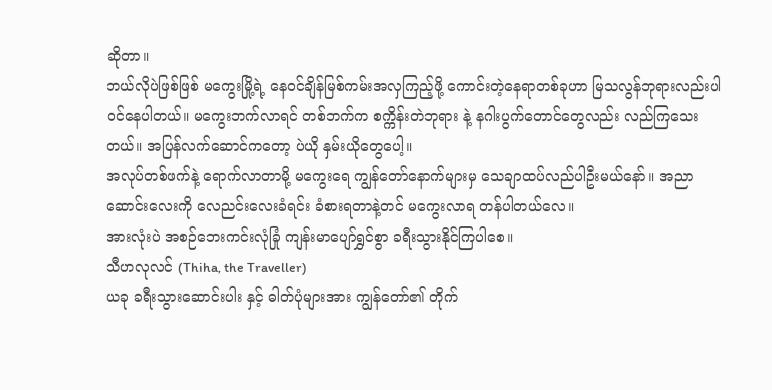ဆိုတာ။
ဘယ်လိုပဲဖြစ်ဖြစ် မကွေးမြို့ရဲ့ နေဝင်ချိန်မြစ်ကမ်းအလှကြည့်ဖို့ ကောင်းတဲ့နေရာတစ်ခုဟာ မြသလွန်ဘုရားလည်းပါဝင်နေပါတယ်။ မကွေးဘက်လာရင် တစ်ဘက်က စက္ကိန်းတဲဘုရား နဲ့ နဂါးပွက်တောင်တွေလည်း လည်ကြသေးတယ်။ အပြန်လက်ဆောင်ကတော့ ပဲယို နှမ်းယိုတွေပေါ့။
အလုပ်တစ်ဖက်နဲ့ ရောက်လာတာမို့ မကွေးရေ ကျွန်တော်နောက်များမှ သေချာထပ်လည်ပါဦးမယ်နော်။ အညာဆောင်းလေးကို လေညင်းလေးခံရင်း ခံစားရတာနဲ့တင် မကွေးလာရ တန်ပါတယ်လေ။
အားလုံးပဲ အစဉ်ဘေးကင်းလုံခြုံ ကျန်းမာပျော်ရွှင်စွာ ခရီးသွားနိုင်ကြပါစေ။
သီဟလုလင် (Thiha, the Traveller)
ယခု ခရီးသွားဆောင်းပါး နှင့် ဓါတ်ပုံများအား ကျွန်တော်၏ တိုက်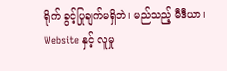ရိုက် ခွင့်ပြုချက်မရှိဘဲ၊ မည်သည့် မီဒီယာ၊ Website နှင့် လူမှု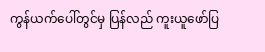ကွန်ယက်ပေါ်တွင်မှ ပြန်လည် ကူးယူဖော်ပြ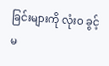ခြင်းများကို လုံးဝ ခွင့်မ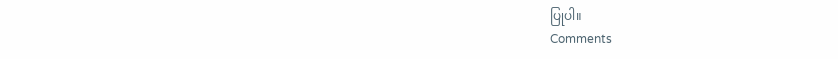ပြုပါ။
Comments